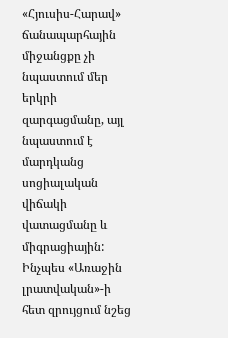«Հյուսիս-Հարավ» ճանապարհային միջանցքը չի նպաստում մեր երկրի զարգացմանը, այլ նպաստում է մարդկանց սոցիալական վիճակի վատացմանը և միգրացիային: Ինչպես «Առաջին լրատվական»-ի հետ զրույցում նշեց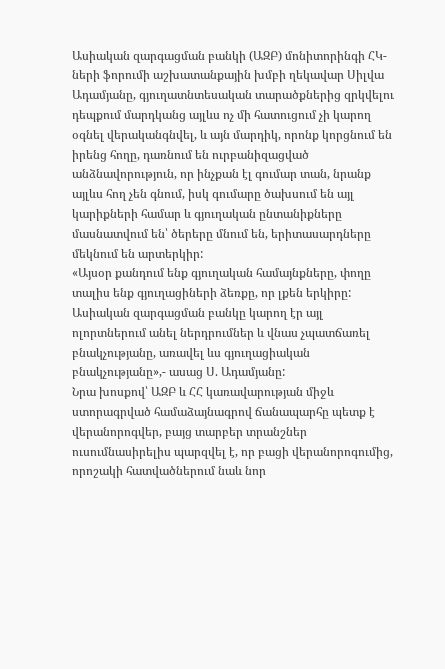Ասիական զարգացման բանկի (ԱԶԲ) մոնիտորինգի ՀԿ-ների ֆորումի աշխատանքային խմբի ղեկավար Սիլվա Ադամյանը, գյուղատնտեսական տարածքներից զրկվելու դեպքում մարդկանց այլևս ոչ մի հատուցում չի կարող օգնել վերականգնվել, և այն մարդիկ, որոնք կորցնում են իրենց հողը, դառնում են ուրբանիզացված անձնավորություն, որ ինչքան էլ գումար տան, նրանք այլևս հող չեն գնում, իսկ գումարը ծախսում են այլ կարիքների համար և գյուղական ընտանիքները մասնատվում են՝ ծերերը մնում են, երիտասարդները մեկնում են արտերկիր:
«Այսօր քանդում ենք գյուղական համայնքները, փողը տալիս ենք գյուղացիների ձեռքը, որ լքեն երկիրը: Ասիական զարգացման բանկը կարող էր այլ ոլորտներում անել ներդրումներ և վնաս չպատճառել բնակչությանը, առավել ևս գյուղացիական բնակչությանը»,- ասաց Ս. Ադամյանը:
Նրա խոսքով՝ ԱԶԲ և ՀՀ կառավարության միջև ստորագրված համաձայնագրով ճանապարհը պետք է վերանորոգվեր, բայց տարբեր տրանշներ ուսումնասիրելիս պարզվել է, որ բացի վերանորոգումից, որոշակի հատվածներում նաև նոր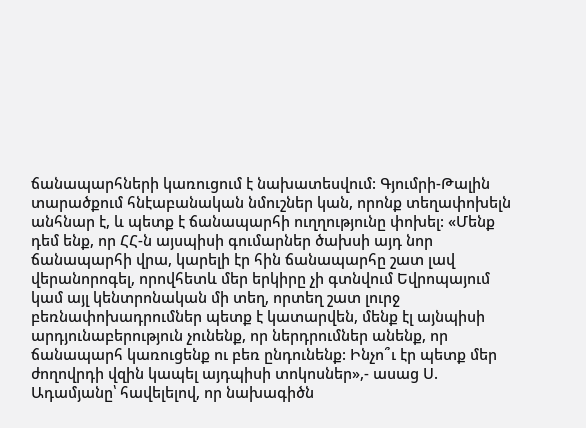ճանապարհների կառուցում է նախատեսվում: Գյումրի-Թալին տարածքում հնէաբանական նմուշներ կան, որոնք տեղափոխելն անհնար է, և պետք է ճանապարհի ուղղությունը փոխել: «Մենք դեմ ենք, որ ՀՀ-ն այսպիսի գումարներ ծախսի այդ նոր ճանապարհի վրա, կարելի էր հին ճանապարհը շատ լավ վերանորոգել, որովհետև մեր երկիրը չի գտնվում Եվրոպայում կամ այլ կենտրոնական մի տեղ, որտեղ շատ լուրջ բեռնափոխադրումներ պետք է կատարվեն, մենք էլ այնպիսի արդյունաբերություն չունենք, որ ներդրումներ անենք, որ ճանապարհ կառուցենք ու բեռ ընդունենք: Ինչո՞ւ էր պետք մեր ժողովրդի վզին կապել այդպիսի տոկոսներ»,- ասաց Ս. Ադամյանը՝ հավելելով, որ նախագիծն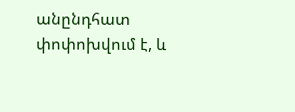անընդհատ փոփոխվում է, և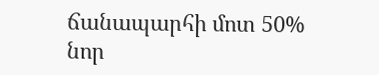ճանապարհի մոտ 50% նոր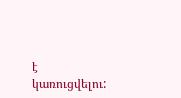է կառուցվելու: